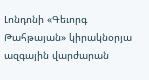Լոնդոնի «Գեւորգ Թահթայան» կիրակնօրյա ազգային վարժարան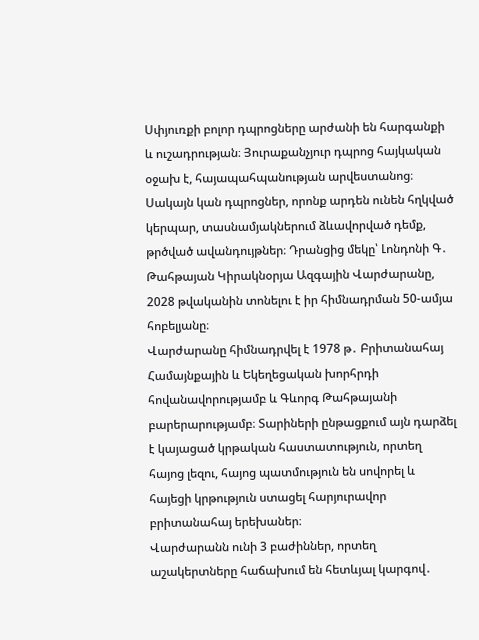Սփյուռքի բոլոր դպրոցները արժանի են հարգանքի և ուշադրության։ Յուրաքանչյուր դպրոց հայկական օջախ է, հայապահպանության արվեստանոց։ Սակայն կան դպրոցներ, որոնք արդեն ունեն հղկված կերպար, տասնամյակներում ձևավորված դեմք, թրծված ավանդույթներ։ Դրանցից մեկը՝ Լոնդոնի Գ․ Թահթայան Կիրակնօրյա Ազգային Վարժարանը, 2028 թվականին տոնելու է իր հիմնադրման 50-ամյա հոբելյանը։
Վարժարանը հիմնադրվել է 1978 թ․ Բրիտանահայ Համայնքային և Եկեղեցական խորհրդի հովանավորությամբ և Գևորգ Թահթայանի բարերարությամբ։ Տարիների ընթացքում այն դարձել է կայացած կրթական հաստատություն, որտեղ հայոց լեզու, հայոց պատմություն են սովորել և հայեցի կրթություն ստացել հարյուրավոր բրիտանահայ երեխաներ։
Վարժարանն ունի 3 բաժիններ, որտեղ աշակերտները հաճախում են հետևյալ կարգով․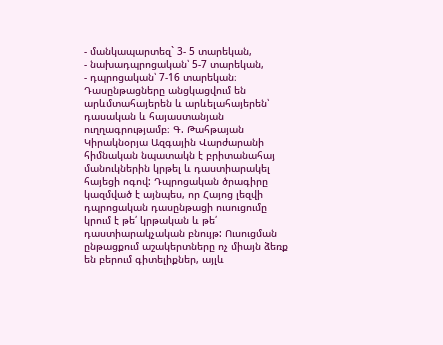- մանկապարտեզ` 3- 5 տարեկան,
- նախադպրոցական՝ 5-7 տարեկան,
- դպրոցական՝ 7-16 տարեկան։
Դասընթացները անցկացվում են արևմտահայերեն և արևելահայերեն՝ դասական և հայաստանյան ուղղագրությամբ։ Գ. Թահթայան Կիրակնօրյա Ազգային Վարժարանի հիմնական նպատակն է բրիտանահայ մանուկներին կրթել և դաստիարակել հայեցի ոգով: Դպրոցական ծրագիրը կազմված է այնպես, որ Հայոց լեզվի դպրոցական դասընթացի ուսուցումը կրում է թե՛ կրթական և թե՛ դաստիարակչական բնույթ: Ուսուցման ընթացքում աշակերտները ոչ միայն ձեռք են բերում գիտելիքներ, այլև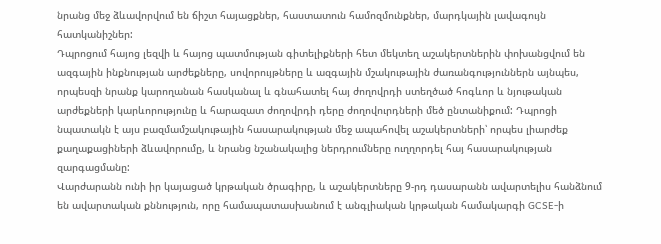նրանց մեջ ձևավորվում են ճիշտ հայացքներ, հաստատուն համոզմունքներ, մարդկային լավագույն հատկանիշներ:
Դպրոցում հայոց լեզվի և հայոց պատմության գիտելիքների հետ մեկտեղ աշակերտներին փոխանցվում են ազգային ինքնության արժեքները, սովորույթները և ազգային մշակութային ժառանգություններն այնպես, որպեսզի նրանք կարողանան հասկանալ և գնահատել հայ ժողովրդի ստեղծած հոգևոր և նյութական արժեքների կարևորությունը և հարազատ ժողովրդի դերը ժողովուրդների մեծ ընտանիքում: Դպրոցի նպատակն է այս բազմամշակութային հասարակության մեջ ապահովել աշակերտների՝ որպես լիարժեք քաղաքացիների ձևավորումը, և նրանց նշանակալից ներդրումները ուղղորդել հայ հասարակության զարգացմանը:
Վարժարանն ունի իր կայացած կրթական ծրագիրը, և աշակերտները 9-րդ դասարանն ավարտելիս հանձնում են ավարտական քննություն, որը համապատասխանում է անգլիական կրթական համակարգի GCSE-ի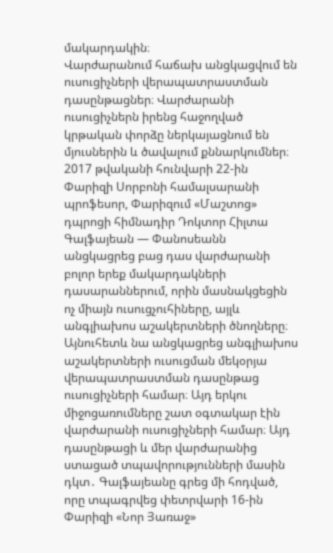մակարդակին։
Վարժարանում հաճախ անցկացվում են ուսուցիչների վերապատրաստման դասընթացներ։ Վարժարանի ուսուցիչներն իրենց հաջողված կրթական փորձը ներկայացնում են մյուսներին և ծավալում քննարկումներ։
2017 թվականի հունվարի 22-ին Փարիզի Սորբոնի համալսարանի պրոֆեսոր, Փարիզում «Մաշտոց» դպրոցի հիմնադիր Դոկտոր Հիլտա Գալֆայեան — Փանոսեանն անցկացրեց բաց դաս վարժարանի բոլոր երեք մակարդակների դասարաններում, որին մասնակցեցին ոչ միայն ուսուցչուհիները, այլև անգլիախոս աշակերտների ծնողները։ Այնուհետև նա անցկացրեց անգլիախոս աշակերտների ուսուցման մեկօրյա վերապատրաստման դասընթաց ուսուցիչների համար։ Այդ երկու միջոցառումները շատ օգտակար էին վարժարանի ուսուցիչների համար։ Այդ դասընթացի և մեր վարժարանից ստացած տպավորությունների մասին դկտ․ Գալֆայեանը գրեց մի հոդված, որը տպագրվեց փետրվարի 16-ին Փարիզի «Նոր Յառաջ»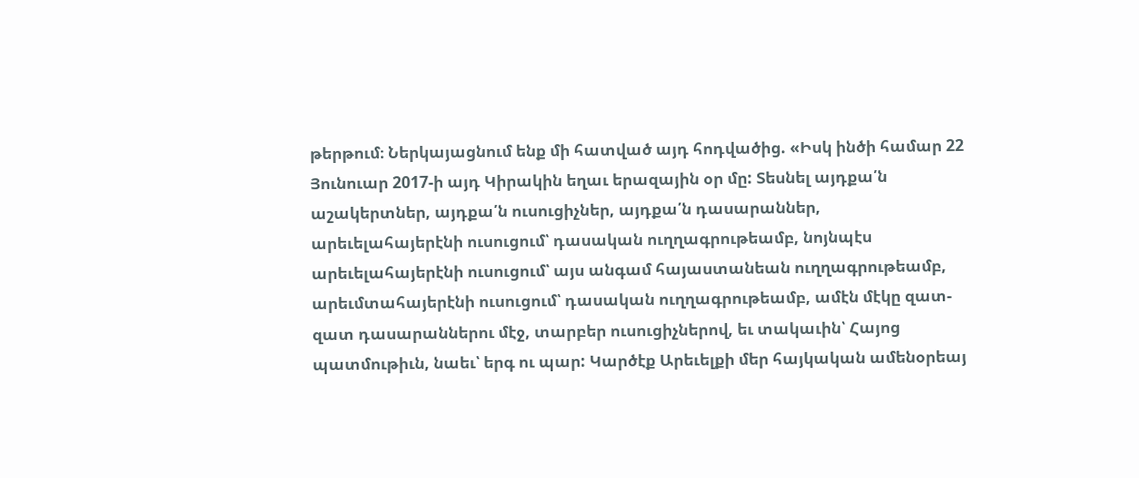թերթում։ Ներկայացնում ենք մի հատված այդ հոդվածից. «Իսկ ինծի համար 22 Յունուար 2017-ի այդ Կիրակին եղաւ երազային օր մը: Տեսնել այդքա՛ն աշակերտներ, այդքա՛ն ուսուցիչներ, այդքա՛ն դասարաններ, արեւելահայերէնի ուսուցում՝ դասական ուղղագրութեամբ, նոյնպէս արեւելահայերէնի ուսուցում՝ այս անգամ հայաստանեան ուղղագրութեամբ, արեւմտահայերէնի ուսուցում՝ դասական ուղղագրութեամբ, ամէն մէկը զատ-զատ դասարաններու մէջ, տարբեր ուսուցիչներով, եւ տակաւին՝ Հայոց պատմութիւն, նաեւ՝ երգ ու պար: Կարծէք Արեւելքի մեր հայկական ամենօրեայ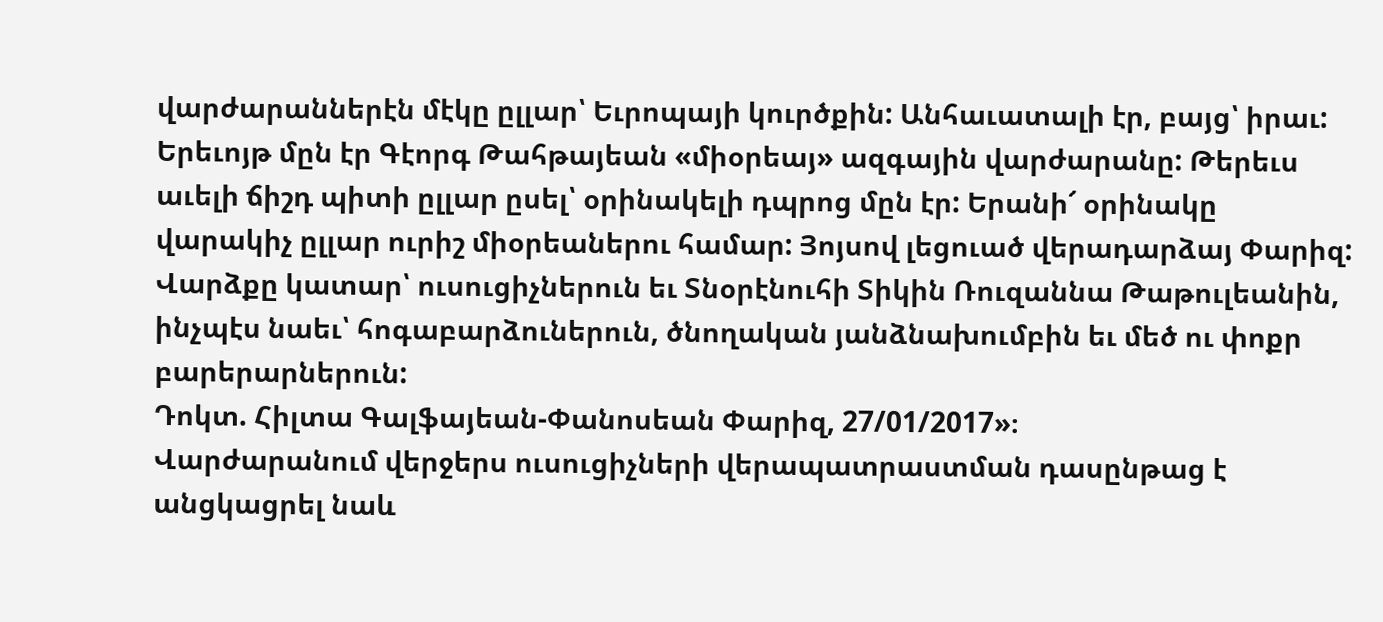վարժարաններէն մէկը ըլլար՝ Եւրոպայի կուրծքին: Անհաւատալի էր, բայց՝ իրաւ: Երեւոյթ մըն էր Գէորգ Թահթայեան «միօրեայ» ազգային վարժարանը: Թերեւս աւելի ճիշդ պիտի ըլլար ըսել՝ օրինակելի դպրոց մըն էր: Երանի՜ օրինակը վարակիչ ըլլար ուրիշ միօրեաներու համար: Յոյսով լեցուած վերադարձայ Փարիզ: Վարձքը կատար՝ ուսուցիչներուն եւ Տնօրէնուհի Տիկին Ռուզաննա Թաթուլեանին, ինչպէս նաեւ՝ հոգաբարձուներուն, ծնողական յանձնախումբին եւ մեծ ու փոքր բարերարներուն:
Դոկտ. Հիլտա Գալֆայեան-Փանոսեան Փարիզ, 27/01/2017»։
Վարժարանում վերջերս ուսուցիչների վերապատրաստման դասընթաց է անցկացրել նաև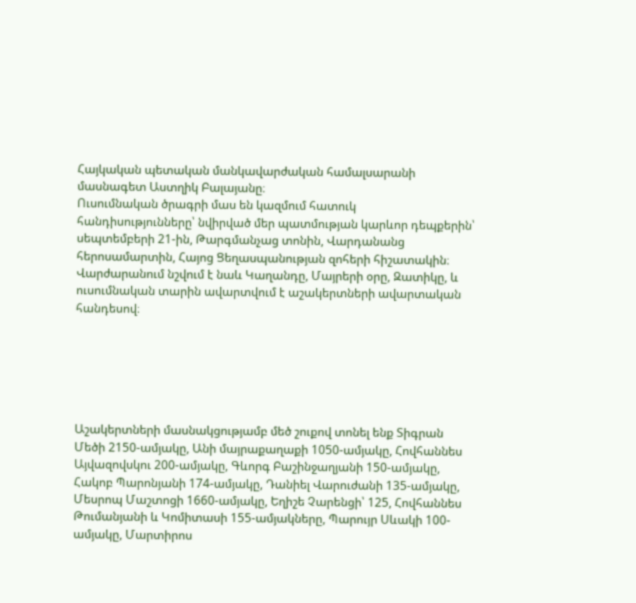Հայկական պետական մանկավարժական համալսարանի մասնագետ Աստղիկ Բալայանը։
Ուսումնական ծրագրի մաս են կազմում հատուկ հանդիսությունները՝ նվիրված մեր պատմության կարևոր դեպքերին՝ սեպտեմբերի 21-ին, Թարգմանչաց տոնին, Վարդանանց հերոսամարտին, Հայոց Ցեղասպանության զոհերի հիշատակին։ Վարժարանում նշվում է նաև Կաղանդը, Մայրերի օրը, Զատիկը, և ուսումնական տարին ավարտվում է աշակերտների ավարտական հանդեսով։






Աշակերտների մասնակցությամբ մեծ շուքով տոնել ենք Տիգրան Մեծի 2150-ամյակը, Անի մայրաքաղաքի 1050-ամյակը, Հովհաննես Այվազովսկու 200-ամյակը, Գևորգ Բաշինջաղյանի 150-ամյակը, Հակոբ Պարոնյանի 174-ամյակը, Դանիել Վարուժանի 135-ամյակը, Մեսրոպ Մաշտոցի 1660-ամյակը, Եղիշե Չարենցի՝ 125, Հովհաննես Թումանյանի և Կոմիտասի 155-ամյակները, Պարույր Սևակի 100-ամյակը, Մարտիրոս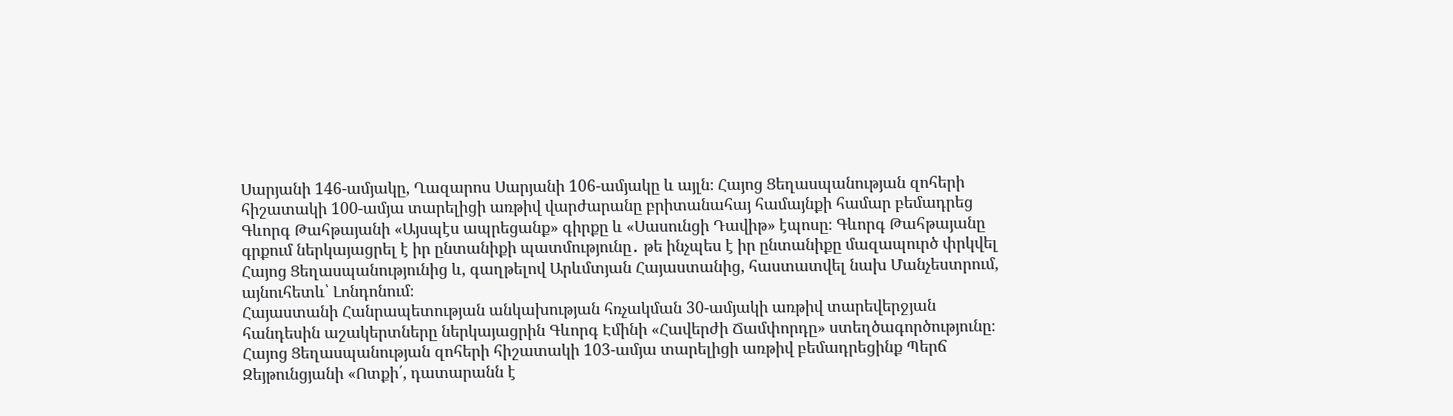Սարյանի 146-ամյակը, Ղազարոս Սարյանի 106-ամյակը և այլն։ Հայոց Ցեղասպանության զոհերի հիշատակի 100-ամյա տարելիցի առթիվ վարժարանը բրիտանահայ համայնքի համար բեմադրեց Գևորգ Թահթայանի «Այսպէս ապրեցանք» գիրքը և «Սասունցի Դավիթ» էպոսը։ Գևորգ Թահթայանը գրքում ներկայացրել է իր ընտանիքի պատմությունը․ թե ինչպես է իր ընտանիքը մազապուրծ փրկվել Հայոց Ցեղասպանությունից և, գաղթելով Արևմտյան Հայաստանից, հաստատվել նախ Մանչեստրում, այնուհետև՝ Լոնդոնում։
Հայաստանի Հանրապետության անկախության հռչակման 30-ամյակի առթիվ տարեվերջյան հանդեսին աշակերտները ներկայացրին Գևորգ Էմինի «Հավերժի Ճամփորդը» ստեղծագործությունը։ Հայոց Ցեղասպանության զոհերի հիշատակի 103-ամյա տարելիցի առթիվ բեմադրեցինք Պերճ Զեյթունցյանի «Ոտքի՛, դատարանն է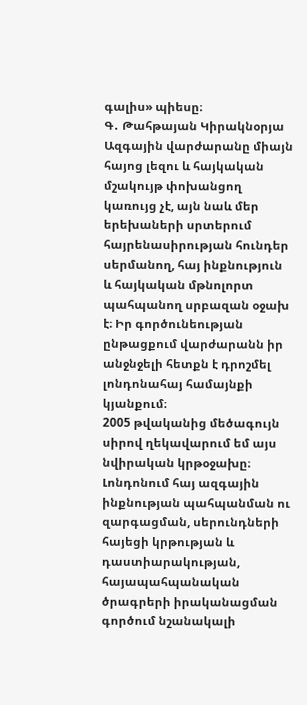գալիս» պիեսը։
Գ․ Թահթայան Կիրակնօրյա Ազգային վարժարանը միայն հայոց լեզու և հայկական մշակույթ փոխանցող կառույց չէ, այն նաև մեր երեխաների սրտերում հայրենասիրության հունդեր սերմանող, հայ ինքնություն և հայկական մթնոլորտ պահպանող սրբազան օջախ է։ Իր գործունեության ընթացքում վարժարանն իր անջնջելի հետքն է դրոշմել լոնդոնահայ համայնքի կյանքում։
2005 թվականից մեծագույն սիրով ղեկավարում եմ այս նվիրական կրթօջախը։ Լոնդոնում հայ ազգային ինքնության պահպանման ու զարգացման, սերունդների հայեցի կրթության և դաստիարակության, հայապահպանական ծրագրերի իրականացման գործում նշանակալի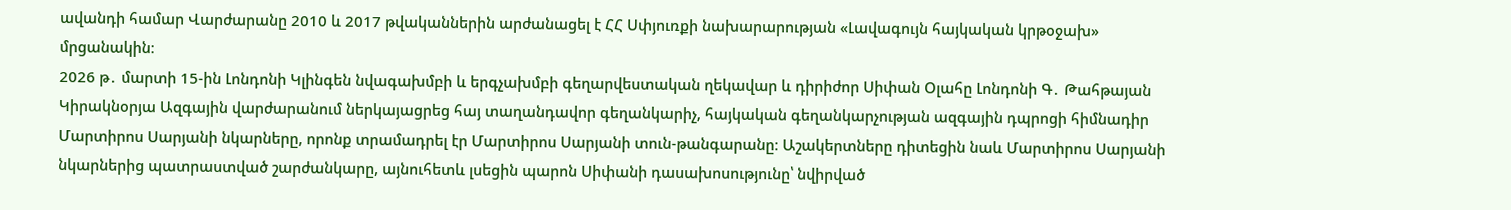ավանդի համար Վարժարանը 2010 և 2017 թվականներին արժանացել է ՀՀ Սփյուռքի նախարարության «Լավագույն հայկական կրթօջախ» մրցանակին։
2026 թ․ մարտի 15-ին Լոնդոնի Կլինգեն նվագախմբի և երգչախմբի գեղարվեստական ղեկավար և դիրիժոր Սիփան Օլահը Լոնդոնի Գ․ Թահթայան Կիրակնօրյա Ազգային վարժարանում ներկայացրեց հայ տաղանդավոր գեղանկարիչ, հայկական գեղանկարչության ազգային դպրոցի հիմնադիր Մարտիրոս Սարյանի նկարները, որոնք տրամադրել էր Մարտիրոս Սարյանի տուն-թանգարանը։ Աշակերտները դիտեցին նաև Մարտիրոս Սարյանի նկարներից պատրաստված շարժանկարը, այնուհետև լսեցին պարոն Սիփանի դասախոսությունը՝ նվիրված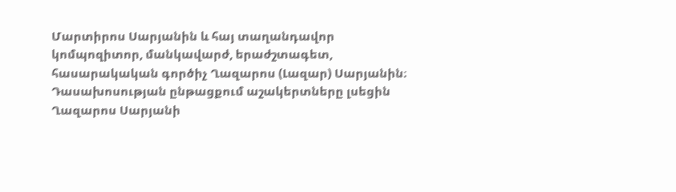Մարտիրոս Սարյանին և հայ տաղանդավոր կոմպոզիտոր, մանկավարժ, երաժշտագետ, հասարակական գործիչ Ղազարոս (Լազար) Սարյանին։
Դասախոսության ընթացքում աշակերտները լսեցին Ղազարոս Սարյանի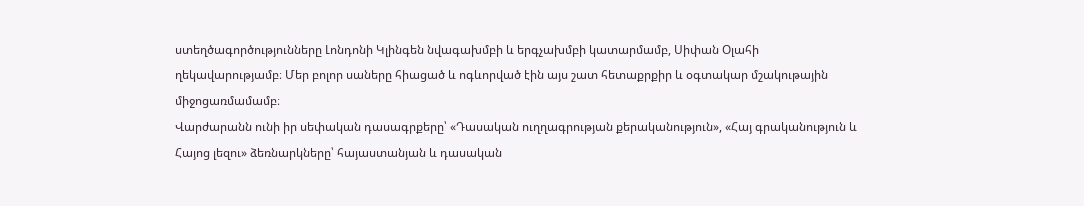ստեղծագործությունները Լոնդոնի Կլինգեն նվագախմբի և երգչախմբի կատարմամբ, Սիփան Օլահի ղեկավարությամբ։ Մեր բոլոր սաները հիացած և ոգևորված էին այս շատ հետաքրքիր և օգտակար մշակութային միջոցառմամամբ։
Վարժարանն ունի իր սեփական դասագրքերը՝ «Դասական ուղղագրության քերականություն», «Հայ գրականություն և Հայոց լեզու» ձեռնարկները՝ հայաստանյան և դասական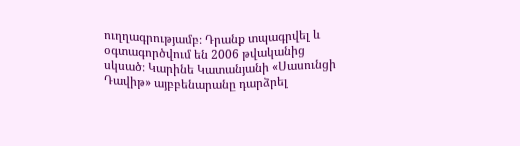ուղղագրությամբ։ Դրանք տպագրվել և օգտագործվում են 2006 թվականից սկսած։ Կարինե Կատանյանի «Սասունցի Դավիթ» այբբենարանը դարձրել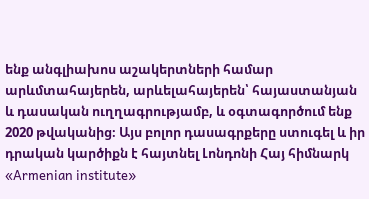ենք անգլիախոս աշակերտների համար արևմտահայերեն, արևելահայերեն՝ հայաստանյան և դասական ուղղագրությամբ, և օգտագործում ենք 2020 թվականից։ Այս բոլոր դասագրքերը ստուգել և իր դրական կարծիքն է հայտնել Լոնդոնի Հայ հիմնարկ «Armenian institute»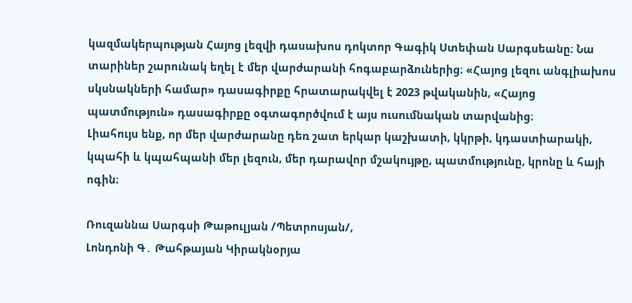կազմակերպության Հայոց լեզվի դասախոս դոկտոր Գագիկ Ստեփան Սարգսեանը։ Նա տարիներ շարունակ եղել է մեր վարժարանի հոգաբարձուներից։ «Հայոց լեզու անգլիախոս սկսնակների համար» դասագիրքը հրատարակվել է 2023 թվականին, «Հայոց պատմություն» դասագիրքը օգտագործվում է այս ուսումնական տարվանից։
Լիահույս ենք, որ մեր վարժարանը դեռ շատ երկար կաշխատի, կկրթի, կդաստիարակի, կպահի և կպահպանի մեր լեզուն, մեր դարավոր մշակույթը, պատմությունը, կրոնը և հայի ոգին։

Ռուզաննա Սարգսի Թաթուլյան /Պետրոսյան/,
Լոնդոնի Գ․ Թահթայան Կիրակնօրյա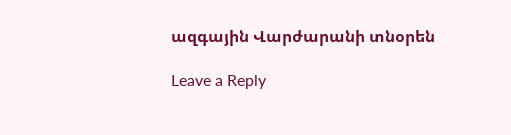ազգային Վարժարանի տնօրեն

Leave a Reply